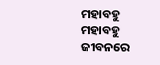ମହାବହୁ
ମହାବହୁ
ଜୀବନରେ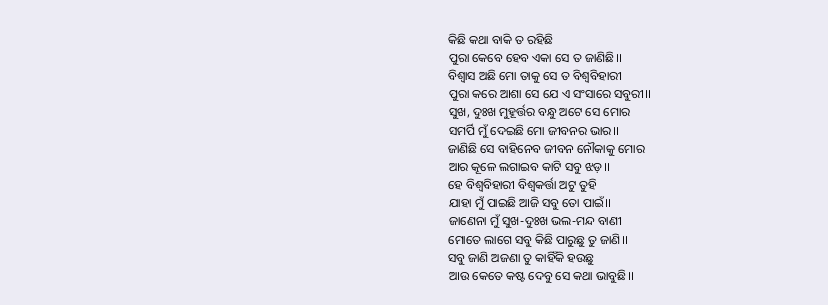କିଛି କଥା ବାକି ତ ରହିଛି
ପୁରା କେବେ ହେବ ଏକା ସେ ତ ଜାଣିଛି।।
ବିଶ୍ୱାସ ଅଛି ମୋ ତାକୁ ସେ ତ ବିଶ୍ବବିହାରୀ
ପୁରା କରେ ଆଶା ସେ ଯେ ଏ ସଂସାରେ ସବୁରୀ।।
ସୁଖ, ଦୁଃଖ ମୁହୂର୍ତ୍ତର ବନ୍ଧୁ ଅଟେ ସେ ମୋର
ସମର୍ପି ମୁଁ ଦେଇଛି ମୋ ଜୀବନର ଭାର।।
ଜାଣିଛି ସେ ବାହିନେବ ଜୀବନ ନୌକାକୁ ମୋର
ଆର କୂଳେ ଲଗାଇବ କାଟି ସବୁ ଝଡ଼।।
ହେ ବିଶ୍ବବିହାରୀ ବିଶ୍ୱକର୍ତ୍ତା ଅଟୁ ତୁହି
ଯାହା ମୁଁ ପାଇଛି ଆଜି ସବୁ ତୋ ପାଇଁ।।
ଜାଣେନା ମୁଁ ସୁଖ-ଦୁଃଖ ଭଲ-ମନ୍ଦ ବାଣୀ
ମୋତେ ଲାଗେ ସବୁ କିଛି ପାରୁଛୁ ତୁ ଜାଣି।।
ସବୁ ଜାଣି ଅଜଣା ତୁ କାହିଁକି ହଉଛୁ
ଆଉ କେତେ କଷ୍ଟ ଦେବୁ ସେ କଥା ଭାବୁଛି।।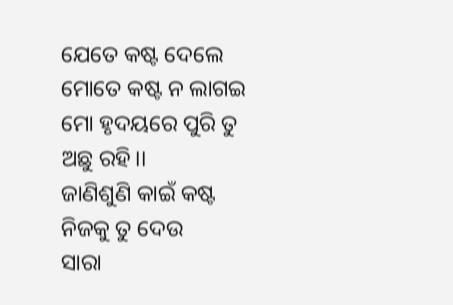ଯେତେ କଷ୍ଟ ଦେଲେ ମୋତେ କଷ୍ଟ ନ ଲାଗଇ
ମୋ ହୃଦୟରେ ପୁରି ତୁ ଅଛୁ ରହି।।
ଜାଣିଶୁଣି କାଇଁ କଷ୍ଟ ନିଜକୁ ତୁ ଦେଉ
ସାରା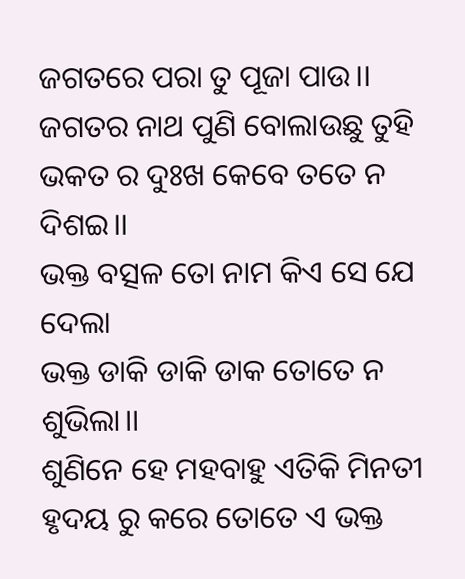ଜଗତରେ ପରା ତୁ ପୂଜା ପାଉ।।
ଜଗତର ନାଥ ପୁଣି ବୋଲାଉଛୁ ତୁହି
ଭକତ ର ଦୁଃଖ କେବେ ତତେ ନ ଦିଶଇ।।
ଭକ୍ତ ବତ୍ସଳ ତୋ ନାମ କିଏ ସେ ଯେ ଦେଲା
ଭକ୍ତ ଡାକି ଡାକି ଡାକ ତୋତେ ନ ଶୁଭିଲା।।
ଶୁଣିନେ ହେ ମହବାହୁ ଏତିକି ମିନତୀ
ହୃଦୟ ରୁ କରେ ତୋତେ ଏ ଭକ୍ତ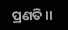ପ୍ରଣତି।।